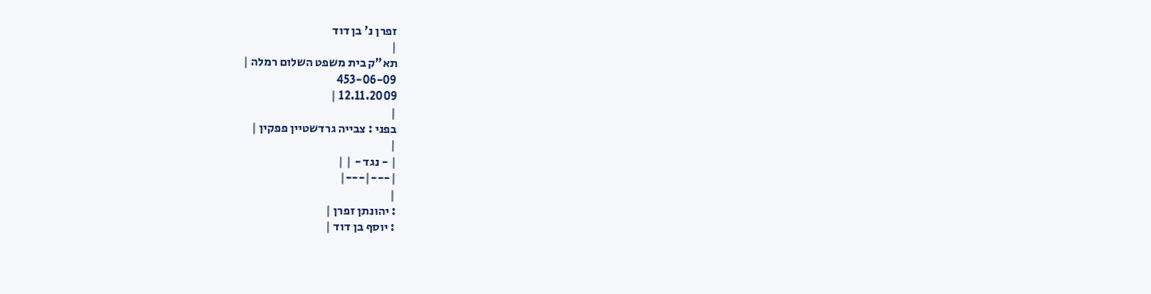זפרן נ' בן דוד
|
תא"ק בית משפט השלום רמלה |
453-06-09
12.11.2009 |
|
בפני : צבייה גרדשטיין פפקין |
|
| - נגד - | |
|---|---|
|
: יהונתן זפרן |
: יוסף בן דוד |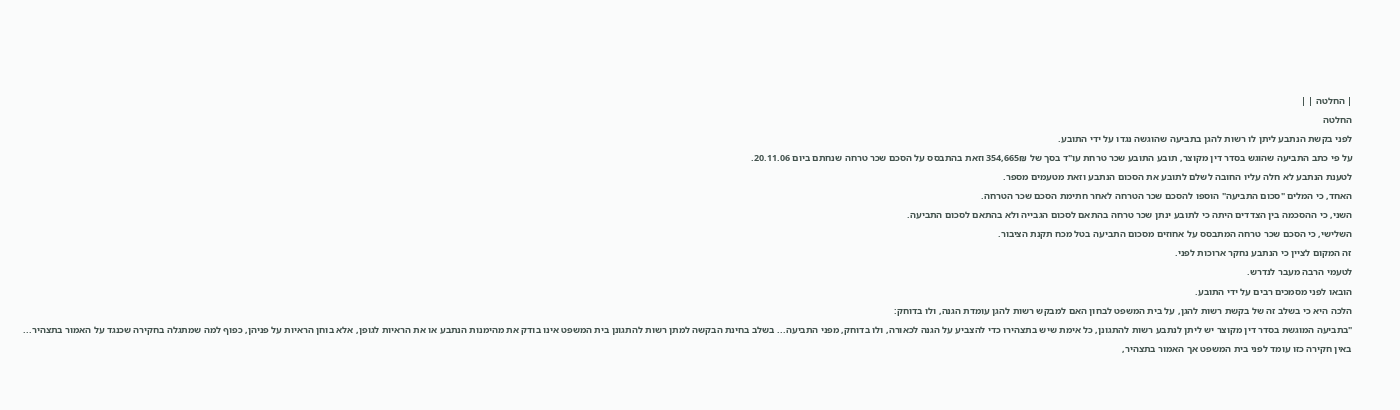| החלטה | |
החלטה
לפני בקשת הנתבע ליתן לו רשות להגן בתביעה שהוגשה נגדו על ידי התובע.
על פי כתב התביעה שהוגש בסדר דין מקוצר, תובע התובע שכר טרחת עו"ד בסך של 354,665₪ וזאת בהתבסס על הסכם שכר טרחה שנחתם ביום 20.11.06.
לטענת הנתבע לא חלה עליו החובה לשלם לתובע את הסכום הנתבע וזאת מטעמים מספר.
האחד, כי המלים "סכום התביעה" הוספו להסכם שכר הטרחה לאחר חתימת הסכם שכר הטרחה.
השני, כי ההסכמה בין הצדדים היתה כי לתובע ינתן שכר טרחה בהתאם לסכום הגבייה ולא בהתאם לסכום התביעה.
השלישי, כי הסכם שכר טרחה המתבסס על אחוזים מסכום התביעה בטל מכח תקנת הציבור.
זה המקום לציין כי הנתבע נחקר ארוכות לפני.
לטעמי הרבה מעבר לנדרש.
הובאו לפני מסמכים רבים על ידי התובע.
הלכה היא כי בשלב זה של בקשת רשות להגן, על בית המשפט לבחון האם למבקש רשות להגן עומדת הגנה, ולו בדוחק:
"בתביעה המוגשת בסדר דין מקוצר יש ליתן לנתבע רשות להתגונן, כל אימת שיש בתצהירו כדי להצביע על הגנה לכאורה, ולו בדוחק, מפני התביעה... בשלב בחינת הבקשה למתן רשות להתגונן בית המשפט אינו בודק את מהימנות הנתבע או את הראיות לגופן, אלא בוחן הראיות על פניהן, כפוף למה שמתגלה בחקירה שכנגד על האמור בתצהיר... באין חקירה כזו עומד לפני בית המשפט אך האמור בתצהיר,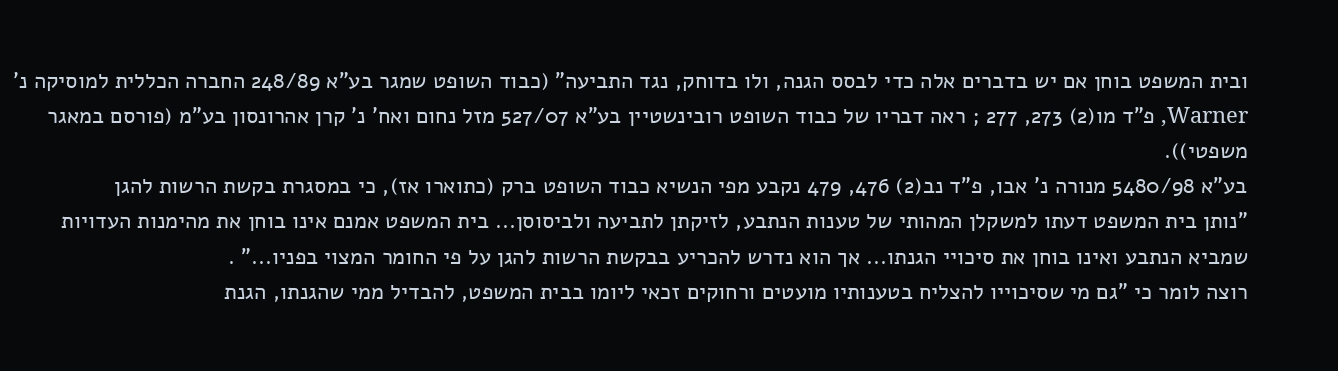ובית המשפט בוחן אם יש בדברים אלה כדי לבסס הגנה, ולו בדוחק, נגד התביעה" (כבוד השופט שמגר בע"א 248/89 החברה הכללית למוסיקה נ' Warner, פ"ד מו(2) 273, 277 ; ראה דבריו של כבוד השופט רובינשטיין בע"א 527/07 מזל נחום ואח' נ' קרן אהרונסון בע"מ (פורסם במאגר משפטי)).
בע"א 5480/98 מנורה נ' אבו, פ"ד נב(2) 476, 479 נקבע מפי הנשיא כבוד השופט ברק (כתוארו אז), כי במסגרת בקשת הרשות להגן
"נותן בית המשפט דעתו למשקלן המהותי של טענות הנתבע, לזיקתן לתביעה ולביסוסן... בית המשפט אמנם אינו בוחן את מהימנות העדויות שמביא הנתבע ואינו בוחן את סיכויי הגנתו... אך הוא נדרש להכריע בבקשת הרשות להגן על פי החומר המצוי בפניו..." .
רוצה לומר כי "גם מי שסיכוייו להצליח בטענותיו מועטים ורחוקים זכאי ליומו בבית המשפט, להבדיל ממי שהגנתו, הגנת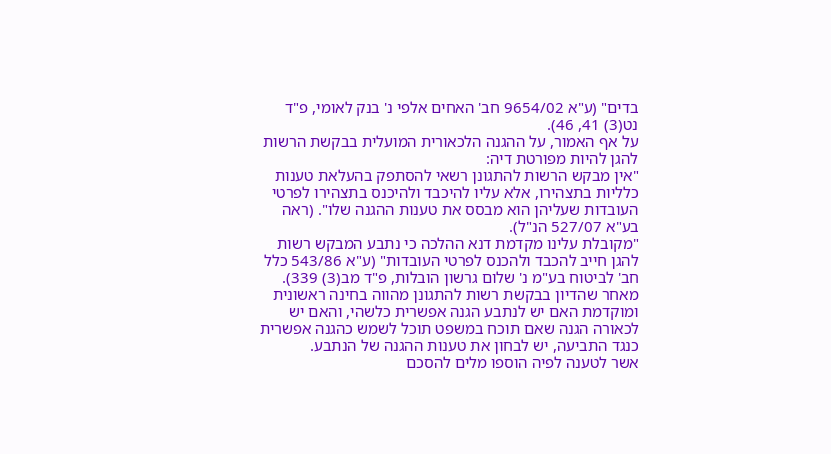בדים" (ע"א 9654/02 חב' האחים אלפי נ' בנק לאומי, פ"ד נט(3) 41, 46).
על אף האמור, על ההגנה הלכאורית המועלית בבקשת הרשות להגן להיות מפורטת דיה:
"אין מבקש הרשות להתגונן רשאי להסתפק בהעלאת טענות כלליות בתצהירו, אלא עליו להיכבד ולהיכנס בתצהירו לפרטי העובדות שעליהן הוא מבסס את טענות ההגנה שלו". (ראה בע"א 527/07 הנ"ל).
"מקובלת עלינו מקדמת דנא ההלכה כי נתבע המבקש רשות להגן חייב להכבד ולהכנס לפרטי העובדות" (ע"א 543/86 כלל חב' לביטוח בע"מ נ' שלום גרשון הובלות, פ"ד מב(3) 339).
מאחר שהדיון בבקשת רשות להתגונן מהווה בחינה ראשונית ומוקדמת האם יש לנתבע הגנה אפשרית כלשהי, והאם יש לכאורה הגנה שאם תוכח במשפט תוכל לשמש כהגנה אפשרית כנגד התביעה, יש לבחון את טענות ההגנה של הנתבע.
אשר לטענה לפיה הוספו מלים להסכם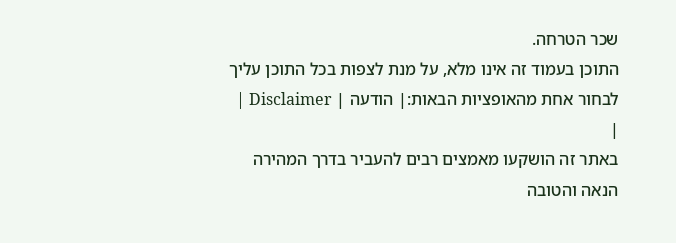שכר הטרחה.
התוכן בעמוד זה אינו מלא, על מנת לצפות בכל התוכן עליך לבחור אחת מהאופציות הבאות:| הודעה | Disclaimer |
|
באתר זה הושקעו מאמצים רבים להעביר בדרך המהירה הנאה והטובה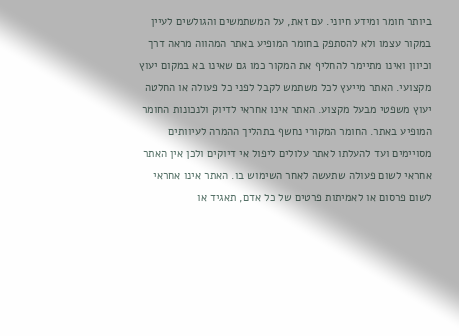ביותר חומר ומידע חיוני. עם זאת, על המשתמשים והגולשים לעיין במקור עצמו ולא להסתפק בחומר המופיע באתר המהווה מראה דרך וכיוון ואינו מתיימר להחליף את המקור כמו גם שאינו בא במקום יעוץ מקצועי. האתר מייעץ לכל משתמש לקבל לפני כל פעולה או החלטה יעוץ משפטי מבעל מקצוע. האתר אינו אחראי לדיוק ולנכונות החומר המופיע באתר. החומר המקורי נחשף בתהליך ההמרה לעיוותים מסויימים ועד להעלתו לאתר עלולים ליפול אי דיוקים ולכן אין האתר אחראי לשום פעולה שתעשה לאחר השימוש בו. האתר אינו אחראי לשום פרסום או לאמיתות פרטים של כל אדם, תאגיד או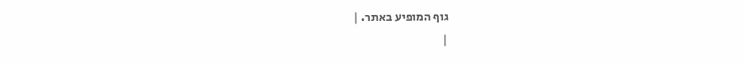גוף המופיע באתר. |
|